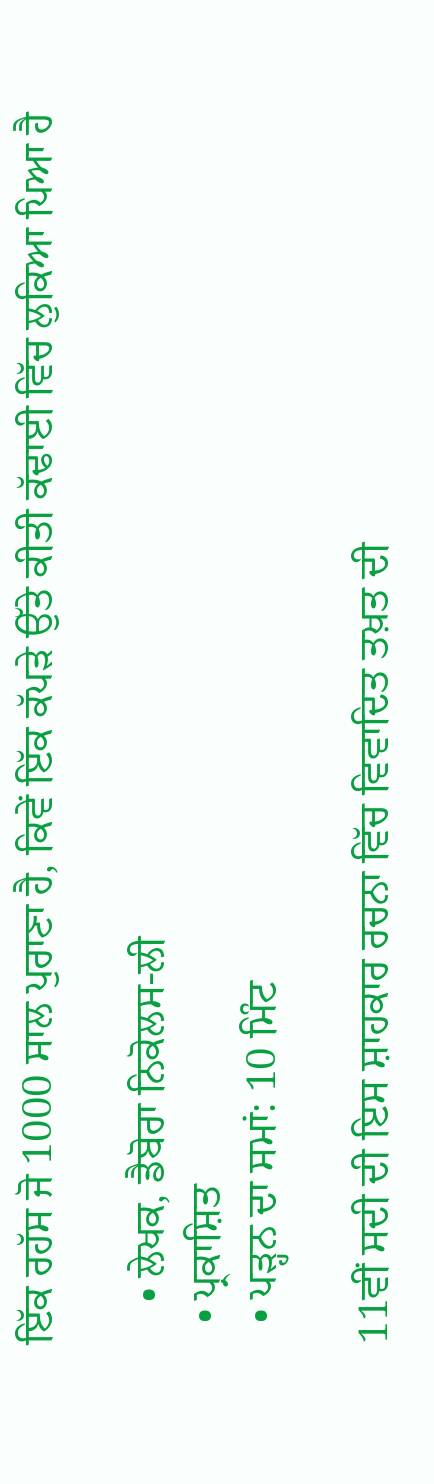ਇੱਕ ਰਹੱਸ ਜੋ 1000 ਸਾਲ ਪੁਰਾਣਾ ਹੈ, ਕਿਵੇਂ ਇੱਕ ਕੱਪੜੇ ਉੱਤੇ ਕੀਤੀ ਕੱਢਾਈ ਵਿੱਚ ਲੁਕਿਆ ਪਿਆ ਹੈ

    • ਲੇਖਕ, ਡੈਬੋਰਾ ਨਿਕੋਲਸ-ਲੀ
  • ਪ੍ਰਕਾਸ਼ਿਤ
  • ਪੜ੍ਹਨ ਦਾ ਸਮਾਂ: 10 ਮਿੰਟ

11ਵੀਂ ਸਦੀ ਦੀ ਇਸ ਸ਼ਾਹਕਾਰ ਰਚਨਾ ਵਿੱਚ ਵਿਵਾਦਿਤ ਤਖ਼ਤ ਦੀ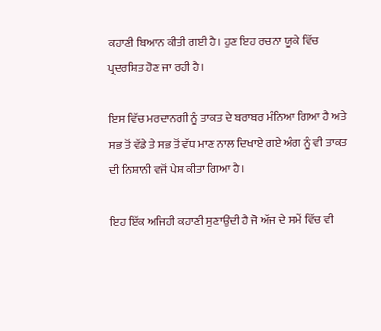ਕਹਾਣੀ ਬਿਆਨ ਕੀਤੀ ਗਈ ਹੈ। ਹੁਣ ਇਹ ਰਚਨਾ ਯੂਕੇ ਵਿੱਚ ਪ੍ਰਦਰਸ਼ਿਤ ਹੋਣ ਜਾ ਰਹੀ ਹੈ।

ਇਸ ਵਿੱਚ ਮਰਦਾਨਗੀ ਨੂੰ ਤਾਕਤ ਦੇ ਬਰਾਬਰ ਮੰਨਿਆ ਗਿਆ ਹੈ ਅਤੇ ਸਭ ਤੋਂ ਵੱਡੇ ਤੇ ਸਭ ਤੋਂ ਵੱਧ ਮਾਣ ਨਾਲ ਦਿਖਾਏ ਗਏ ਅੰਗ ਨੂੰ ਵੀ ਤਾਕਤ ਦੀ ਨਿਸ਼ਾਨੀ ਵਜੋਂ ਪੇਸ਼ ਕੀਤਾ ਗਿਆ ਹੈ।

ਇਹ ਇੱਕ ਅਜਿਹੀ ਕਹਾਣੀ ਸੁਣਾਉਂਦੀ ਹੈ ਜੋ ਅੱਜ ਦੇ ਸਮੇਂ ਵਿੱਚ ਵੀ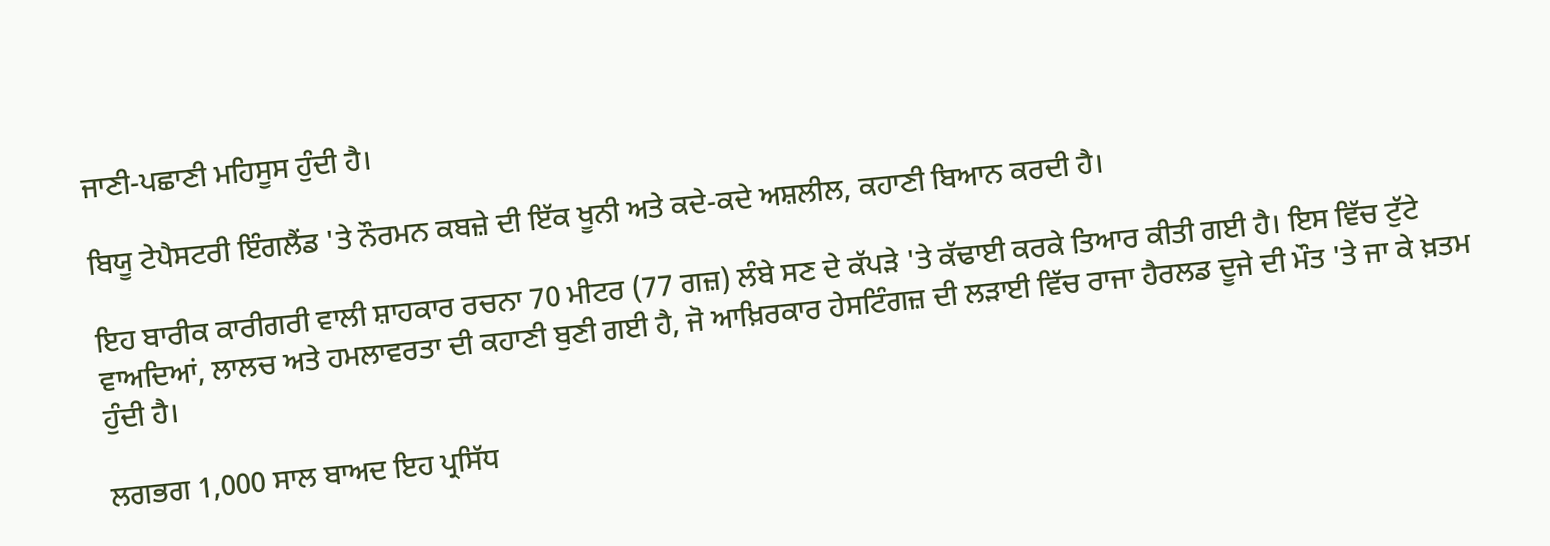ਜਾਣੀ-ਪਛਾਣੀ ਮਹਿਸੂਸ ਹੁੰਦੀ ਹੈ।

ਬਿਯੂ ਟੇਪੈਸਟਰੀ ਇੰਗਲੈਂਡ 'ਤੇ ਨੌਰਮਨ ਕਬਜ਼ੇ ਦੀ ਇੱਕ ਖੂਨੀ ਅਤੇ ਕਦੇ-ਕਦੇ ਅਸ਼ਲੀਲ, ਕਹਾਣੀ ਬਿਆਨ ਕਰਦੀ ਹੈ।

ਇਹ ਬਾਰੀਕ ਕਾਰੀਗਰੀ ਵਾਲੀ ਸ਼ਾਹਕਾਰ ਰਚਨਾ 70 ਮੀਟਰ (77 ਗਜ਼) ਲੰਬੇ ਸਣ ਦੇ ਕੱਪੜੇ 'ਤੇ ਕੱਢਾਈ ਕਰਕੇ ਤਿਆਰ ਕੀਤੀ ਗਈ ਹੈ। ਇਸ ਵਿੱਚ ਟੁੱਟੇ ਵਾਅਦਿਆਂ, ਲਾਲਚ ਅਤੇ ਹਮਲਾਵਰਤਾ ਦੀ ਕਹਾਣੀ ਬੁਣੀ ਗਈ ਹੈ, ਜੋ ਆਖ਼ਿਰਕਾਰ ਹੇਸਟਿੰਗਜ਼ ਦੀ ਲੜਾਈ ਵਿੱਚ ਰਾਜਾ ਹੈਰਲਡ ਦੂਜੇ ਦੀ ਮੌਤ 'ਤੇ ਜਾ ਕੇ ਖ਼ਤਮ ਹੁੰਦੀ ਹੈ।

ਲਗਭਗ 1,000 ਸਾਲ ਬਾਅਦ ਇਹ ਪ੍ਰਸਿੱਧ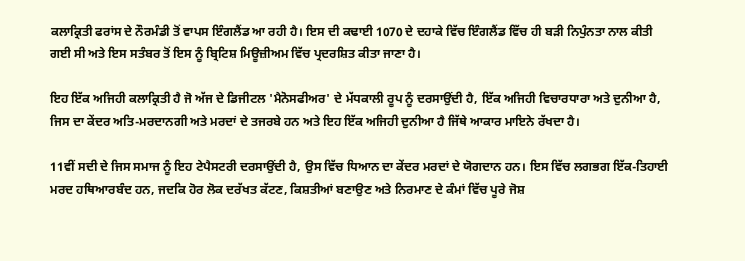ਕਲਾਕ੍ਰਿਤੀ ਫਰਾਂਸ ਦੇ ਨੌਰਮੰਡੀ ਤੋਂ ਵਾਪਸ ਇੰਗਲੈਂਡ ਆ ਰਹੀ ਹੈ। ਇਸ ਦੀ ਕਢਾਈ 1070 ਦੇ ਦਹਾਕੇ ਵਿੱਚ ਇੰਗਲੈਂਡ ਵਿੱਚ ਹੀ ਬੜੀ ਨਿਪੁੰਨਤਾ ਨਾਲ ਕੀਤੀ ਗਈ ਸੀ ਅਤੇ ਇਸ ਸਤੰਬਰ ਤੋਂ ਇਸ ਨੂੰ ਬ੍ਰਿਟਿਸ਼ ਮਿਊਜ਼ੀਅਮ ਵਿੱਚ ਪ੍ਰਦਰਸ਼ਿਤ ਕੀਤਾ ਜਾਣਾ ਹੈ।

ਇਹ ਇੱਕ ਅਜਿਹੀ ਕਲਾਕ੍ਰਿਤੀ ਹੈ ਜੋ ਅੱਜ ਦੇ ਡਿਜੀਟਲ 'ਮੈਨੋਸਫੀਅਰ' ਦੇ ਮੱਧਕਾਲੀ ਰੂਪ ਨੂੰ ਦਰਸਾਉਂਦੀ ਹੈ, ਇੱਕ ਅਜਿਹੀ ਵਿਚਾਰਧਾਰਾ ਅਤੇ ਦੁਨੀਆ ਹੈ, ਜਿਸ ਦਾ ਕੇਂਦਰ ਅਤਿ-ਮਰਦਾਨਗੀ ਅਤੇ ਮਰਦਾਂ ਦੇ ਤਜਰਬੇ ਹਨ ਅਤੇ ਇਹ ਇੱਕ ਅਜਿਹੀ ਦੁਨੀਆ ਹੈ ਜਿੱਥੇ ਆਕਾਰ ਮਾਇਨੇ ਰੱਖਦਾ ਹੈ।

11ਵੀਂ ਸਦੀ ਦੇ ਜਿਸ ਸਮਾਜ ਨੂੰ ਇਹ ਟੇਪੈਸਟਰੀ ਦਰਸਾਉਂਦੀ ਹੈ, ਉਸ ਵਿੱਚ ਧਿਆਨ ਦਾ ਕੇਂਦਰ ਮਰਦਾਂ ਦੇ ਯੋਗਦਾਨ ਹਨ। ਇਸ ਵਿੱਚ ਲਗਭਗ ਇੱਕ-ਤਿਹਾਈ ਮਰਦ ਹਥਿਆਰਬੰਦ ਹਨ, ਜਦਕਿ ਹੋਰ ਲੋਕ ਦਰੱਖਤ ਕੱਟਣ, ਕਿਸ਼ਤੀਆਂ ਬਣਾਉਣ ਅਤੇ ਨਿਰਮਾਣ ਦੇ ਕੰਮਾਂ ਵਿੱਚ ਪੂਰੇ ਜੋਸ਼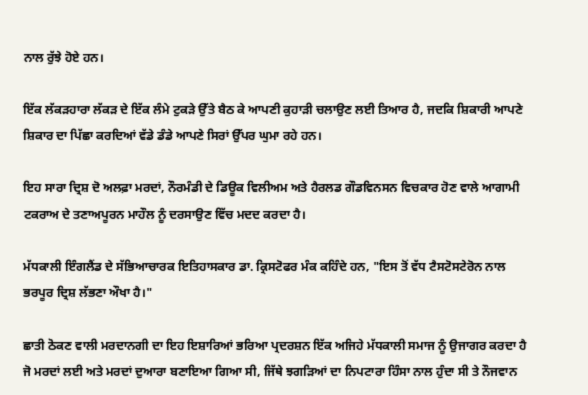ਨਾਲ ਰੁੱਝੇ ਹੋਏ ਹਨ।

ਇੱਕ ਲੱਕੜਹਾਰਾ ਲੱਕੜ ਦੇ ਇੱਕ ਲੰਮੇ ਟੁਕੜੇ ਉੱਤੇ ਬੈਠ ਕੇ ਆਪਣੀ ਕੁਹਾੜੀ ਚਲਾਉਣ ਲਈ ਤਿਆਰ ਹੈ, ਜਦਕਿ ਸ਼ਿਕਾਰੀ ਆਪਣੇ ਸ਼ਿਕਾਰ ਦਾ ਪਿੱਛਾ ਕਰਦਿਆਂ ਵੱਡੇ ਡੰਡੇ ਆਪਣੇ ਸਿਰਾਂ ਉੱਪਰ ਘੁਮਾ ਰਹੇ ਹਨ।

ਇਹ ਸਾਰਾ ਦ੍ਰਿਸ਼ ਦੋ ਅਲਫ਼ਾ ਮਰਦਾਂ, ਨੌਰਮੰਡੀ ਦੇ ਡਿਊਕ ਵਿਲੀਅਮ ਅਤੇ ਹੈਰਲਡ ਗੌਡਵਿਨਸਨ ਵਿਚਕਾਰ ਹੋਣ ਵਾਲੇ ਆਗਾਮੀ ਟਕਰਾਅ ਦੇ ਤਣਾਅਪੂਰਨ ਮਾਹੌਲ ਨੂੰ ਦਰਸਾਉਣ ਵਿੱਚ ਮਦਦ ਕਰਦਾ ਹੈ।

ਮੱਧਕਾਲੀ ਇੰਗਲੈਂਡ ਦੇ ਸੱਭਿਆਚਾਰਕ ਇਤਿਹਾਸਕਾਰ ਡਾ. ਕ੍ਰਿਸਟੋਫਰ ਮੰਕ ਕਹਿੰਦੇ ਹਨ, "ਇਸ ਤੋਂ ਵੱਧ ਟੈਸਟੋਸਟੇਰੋਨ ਨਾਲ ਭਰਪੂਰ ਦ੍ਰਿਸ਼ ਲੱਭਣਾ ਔਖਾ ਹੈ।"

ਛਾਤੀ ਠੋਕਣ ਵਾਲੀ ਮਰਦਾਨਗੀ ਦਾ ਇਹ ਇਸ਼ਾਰਿਆਂ ਭਰਿਆ ਪ੍ਰਦਰਸ਼ਨ ਇੱਕ ਅਜਿਹੇ ਮੱਧਕਾਲੀ ਸਮਾਜ ਨੂੰ ਉਜਾਗਰ ਕਰਦਾ ਹੈ ਜੋ ਮਰਦਾਂ ਲਈ ਅਤੇ ਮਰਦਾਂ ਦੁਆਰਾ ਬਣਾਇਆ ਗਿਆ ਸੀ, ਜਿੱਥੇ ਝਗੜਿਆਂ ਦਾ ਨਿਪਟਾਰਾ ਹਿੰਸਾ ਨਾਲ ਹੁੰਦਾ ਸੀ ਤੇ ਨੌਜਵਾਨ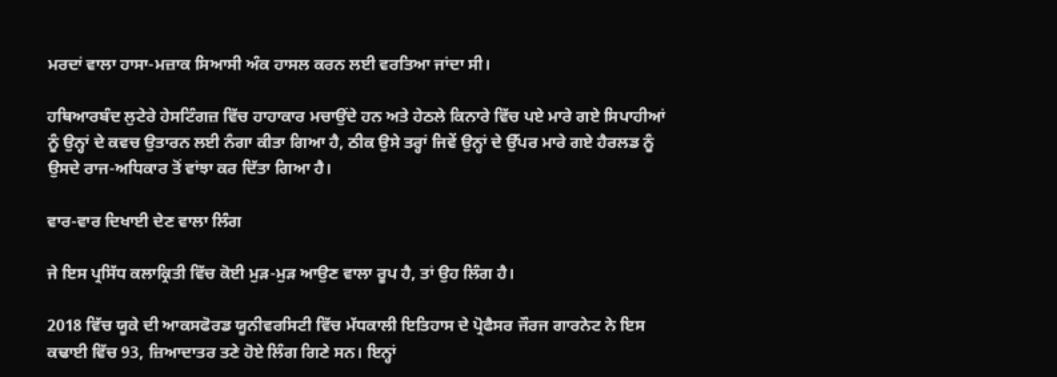ਮਰਦਾਂ ਵਾਲਾ ਹਾਸਾ-ਮਜ਼ਾਕ ਸਿਆਸੀ ਅੰਕ ਹਾਸਲ ਕਰਨ ਲਈ ਵਰਤਿਆ ਜਾਂਦਾ ਸੀ।

ਹਥਿਆਰਬੰਦ ਲੁਟੇਰੇ ਹੇਸਟਿੰਗਜ਼ ਵਿੱਚ ਹਾਹਾਕਾਰ ਮਚਾਉਂਦੇ ਹਨ ਅਤੇ ਹੇਠਲੇ ਕਿਨਾਰੇ ਵਿੱਚ ਪਏ ਮਾਰੇ ਗਏ ਸਿਪਾਹੀਆਂ ਨੂੰ ਉਨ੍ਹਾਂ ਦੇ ਕਵਚ ਉਤਾਰਨ ਲਈ ਨੰਗਾ ਕੀਤਾ ਗਿਆ ਹੈ, ਠੀਕ ਉਸੇ ਤਰ੍ਹਾਂ ਜਿਵੇਂ ਉਨ੍ਹਾਂ ਦੇ ਉੱਪਰ ਮਾਰੇ ਗਏ ਹੈਰਲਡ ਨੂੰ ਉਸਦੇ ਰਾਜ-ਅਧਿਕਾਰ ਤੋਂ ਵਾਂਝਾ ਕਰ ਦਿੱਤਾ ਗਿਆ ਹੈ।

ਵਾਰ-ਵਾਰ ਦਿਖਾਈ ਦੇਣ ਵਾਲਾ ਲਿੰਗ

ਜੇ ਇਸ ਪ੍ਰਸਿੱਧ ਕਲਾਕ੍ਰਿਤੀ ਵਿੱਚ ਕੋਈ ਮੁੜ-ਮੁੜ ਆਉਣ ਵਾਲਾ ਰੂਪ ਹੈ, ਤਾਂ ਉਹ ਲਿੰਗ ਹੈ।

2018 ਵਿੱਚ ਯੂਕੇ ਦੀ ਆਕਸਫੋਰਡ ਯੂਨੀਵਰਸਿਟੀ ਵਿੱਚ ਮੱਧਕਾਲੀ ਇਤਿਹਾਸ ਦੇ ਪ੍ਰੋਫੈਸਰ ਜੌਰਜ ਗਾਰਨੇਟ ਨੇ ਇਸ ਕਢਾਈ ਵਿੱਚ 93, ਜ਼ਿਆਦਾਤਰ ਤਣੇ ਹੋਏ ਲਿੰਗ ਗਿਣੇ ਸਨ। ਇਨ੍ਹਾਂ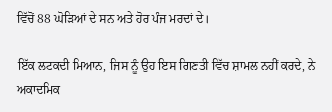ਵਿੱਚੋਂ 88 ਘੋੜਿਆਂ ਦੇ ਸਨ ਅਤੇ ਹੋਰ ਪੰਜ ਮਰਦਾਂ ਦੇ।

ਇੱਕ ਲਟਕਦੀ ਮਿਆਨ, ਜਿਸ ਨੂੰ ਉਹ ਇਸ ਗਿਣਤੀ ਵਿੱਚ ਸ਼ਾਮਲ ਨਹੀਂ ਕਰਦੇ, ਨੇ ਅਕਾਦਮਿਕ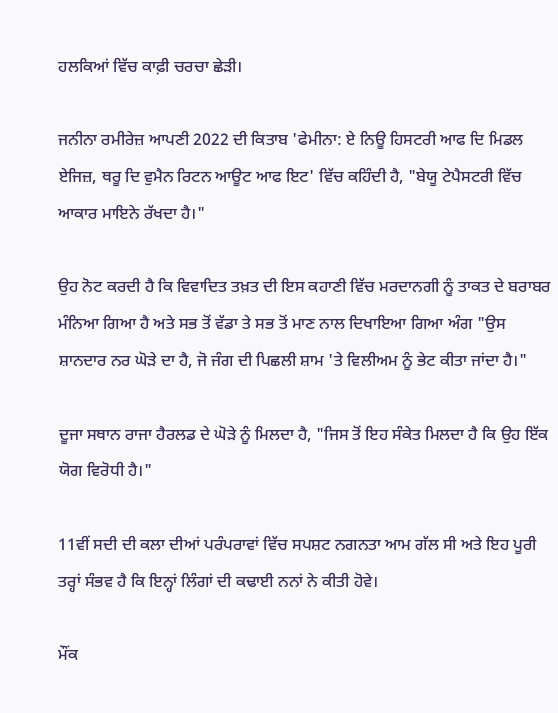ਹਲਕਿਆਂ ਵਿੱਚ ਕਾਫ਼ੀ ਚਰਚਾ ਛੇੜੀ।

ਜਨੀਨਾ ਰਮੀਰੇਜ਼ ਆਪਣੀ 2022 ਦੀ ਕਿਤਾਬ 'ਫੇਮੀਨਾ: ਏ ਨਿਊ ਹਿਸਟਰੀ ਆਫ ਦਿ ਮਿਡਲ ਏਜਿਜ਼, ਥਰੂ ਦਿ ਵੁਮੈਨ ਰਿਟਨ ਆਊਟ ਆਫ ਇਟ' ਵਿੱਚ ਕਹਿੰਦੀ ਹੈ, "ਬੇਯੂ ਟੇਪੈਸਟਰੀ ਵਿੱਚ ਆਕਾਰ ਮਾਇਨੇ ਰੱਖਦਾ ਹੈ।"

ਉਹ ਨੋਟ ਕਰਦੀ ਹੈ ਕਿ ਵਿਵਾਦਿਤ ਤਖ਼ਤ ਦੀ ਇਸ ਕਹਾਣੀ ਵਿੱਚ ਮਰਦਾਨਗੀ ਨੂੰ ਤਾਕਤ ਦੇ ਬਰਾਬਰ ਮੰਨਿਆ ਗਿਆ ਹੈ ਅਤੇ ਸਭ ਤੋਂ ਵੱਡਾ ਤੇ ਸਭ ਤੋਂ ਮਾਣ ਨਾਲ ਦਿਖਾਇਆ ਗਿਆ ਅੰਗ "ਉਸ ਸ਼ਾਨਦਾਰ ਨਰ ਘੋੜੇ ਦਾ ਹੈ, ਜੋ ਜੰਗ ਦੀ ਪਿਛਲੀ ਸ਼ਾਮ 'ਤੇ ਵਿਲੀਅਮ ਨੂੰ ਭੇਟ ਕੀਤਾ ਜਾਂਦਾ ਹੈ।"

ਦੂਜਾ ਸਥਾਨ ਰਾਜਾ ਹੈਰਲਡ ਦੇ ਘੋੜੇ ਨੂੰ ਮਿਲਦਾ ਹੈ, "ਜਿਸ ਤੋਂ ਇਹ ਸੰਕੇਤ ਮਿਲਦਾ ਹੈ ਕਿ ਉਹ ਇੱਕ ਯੋਗ ਵਿਰੋਧੀ ਹੈ।"

11ਵੀਂ ਸਦੀ ਦੀ ਕਲਾ ਦੀਆਂ ਪਰੰਪਰਾਵਾਂ ਵਿੱਚ ਸਪਸ਼ਟ ਨਗਨਤਾ ਆਮ ਗੱਲ ਸੀ ਅਤੇ ਇਹ ਪੂਰੀ ਤਰ੍ਹਾਂ ਸੰਭਵ ਹੈ ਕਿ ਇਨ੍ਹਾਂ ਲਿੰਗਾਂ ਦੀ ਕਢਾਈ ਨਨਾਂ ਨੇ ਕੀਤੀ ਹੋਵੇ।

ਮੌਂਕ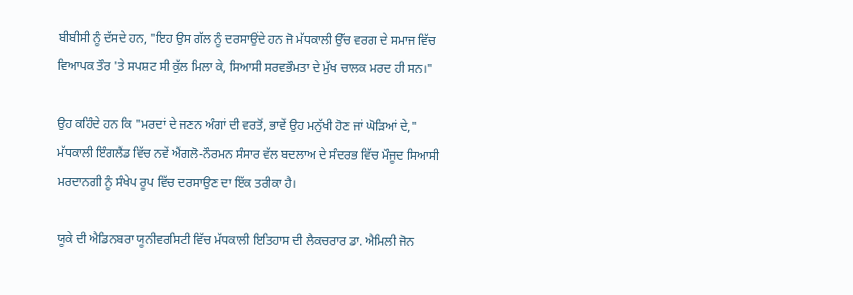ਬੀਬੀਸੀ ਨੂੰ ਦੱਸਦੇ ਹਨ, "ਇਹ ਉਸ ਗੱਲ ਨੂੰ ਦਰਸਾਉਂਦੇ ਹਨ ਜੋ ਮੱਧਕਾਲੀ ਉੱਚ ਵਰਗ ਦੇ ਸਮਾਜ ਵਿੱਚ ਵਿਆਪਕ ਤੌਰ 'ਤੇ ਸਪਸ਼ਟ ਸੀ ਕੁੱਲ ਮਿਲਾ ਕੇ, ਸਿਆਸੀ ਸਰਵਭੌਮਤਾ ਦੇ ਮੁੱਖ ਚਾਲਕ ਮਰਦ ਹੀ ਸਨ।"

ਉਹ ਕਹਿੰਦੇ ਹਨ ਕਿ "ਮਰਦਾਂ ਦੇ ਜਣਨ ਅੰਗਾਂ ਦੀ ਵਰਤੋਂ, ਭਾਵੇਂ ਉਹ ਮਨੁੱਖੀ ਹੋਣ ਜਾਂ ਘੋੜਿਆਂ ਦੇ," ਮੱਧਕਾਲੀ ਇੰਗਲੈਂਡ ਵਿੱਚ ਨਵੇਂ ਐਂਗਲੋ-ਨੌਰਮਨ ਸੰਸਾਰ ਵੱਲ ਬਦਲਾਅ ਦੇ ਸੰਦਰਭ ਵਿੱਚ ਮੌਜੂਦ ਸਿਆਸੀ ਮਰਦਾਨਗੀ ਨੂੰ ਸੰਖੇਪ ਰੂਪ ਵਿੱਚ ਦਰਸਾਉਣ ਦਾ ਇੱਕ ਤਰੀਕਾ ਹੈ।

ਯੂਕੇ ਦੀ ਐਡਿਨਬਰਾ ਯੂਨੀਵਰਸਿਟੀ ਵਿੱਚ ਮੱਧਕਾਲੀ ਇਤਿਹਾਸ ਦੀ ਲੈਕਚਰਾਰ ਡਾ. ਐਮਿਲੀ ਜੋਨ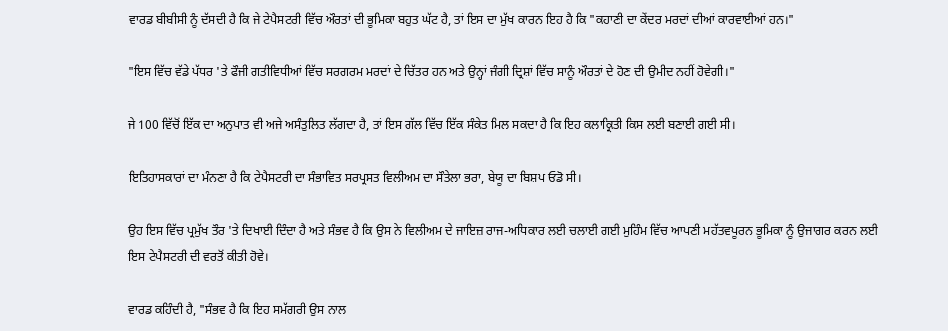ਵਾਰਡ ਬੀਬੀਸੀ ਨੂੰ ਦੱਸਦੀ ਹੈ ਕਿ ਜੇ ਟੇਪੈਸਟਰੀ ਵਿੱਚ ਔਰਤਾਂ ਦੀ ਭੂਮਿਕਾ ਬਹੁਤ ਘੱਟ ਹੈ, ਤਾਂ ਇਸ ਦਾ ਮੁੱਖ ਕਾਰਨ ਇਹ ਹੈ ਕਿ "ਕਹਾਣੀ ਦਾ ਕੇਂਦਰ ਮਰਦਾਂ ਦੀਆਂ ਕਾਰਵਾਈਆਂ ਹਨ।"

"ਇਸ ਵਿੱਚ ਵੱਡੇ ਪੱਧਰ 'ਤੇ ਫੌਜੀ ਗਤੀਵਿਧੀਆਂ ਵਿੱਚ ਸਰਗਰਮ ਮਰਦਾਂ ਦੇ ਚਿੱਤਰ ਹਨ ਅਤੇ ਉਨ੍ਹਾਂ ਜੰਗੀ ਦ੍ਰਿਸ਼ਾਂ ਵਿੱਚ ਸਾਨੂੰ ਔਰਤਾਂ ਦੇ ਹੋਣ ਦੀ ਉਮੀਦ ਨਹੀਂ ਹੋਵੇਗੀ।"

ਜੇ 100 ਵਿੱਚੋਂ ਇੱਕ ਦਾ ਅਨੁਪਾਤ ਵੀ ਅਜੇ ਅਸੰਤੁਲਿਤ ਲੱਗਦਾ ਹੈ, ਤਾਂ ਇਸ ਗੱਲ ਵਿੱਚ ਇੱਕ ਸੰਕੇਤ ਮਿਲ ਸਕਦਾ ਹੈ ਕਿ ਇਹ ਕਲਾਕ੍ਰਿਤੀ ਕਿਸ ਲਈ ਬਣਾਈ ਗਈ ਸੀ।

ਇਤਿਹਾਸਕਾਰਾਂ ਦਾ ਮੰਨਣਾ ਹੈ ਕਿ ਟੇਪੈਸਟਰੀ ਦਾ ਸੰਭਾਵਿਤ ਸਰਪ੍ਰਸਤ ਵਿਲੀਅਮ ਦਾ ਸੌਤੇਲਾ ਭਰਾ, ਬੇਯੂ ਦਾ ਬਿਸ਼ਪ ਓਡੋ ਸੀ।

ਉਹ ਇਸ ਵਿੱਚ ਪ੍ਰਮੁੱਖ ਤੌਰ 'ਤੇ ਦਿਖਾਈ ਦਿੰਦਾ ਹੈ ਅਤੇ ਸੰਭਵ ਹੈ ਕਿ ਉਸ ਨੇ ਵਿਲੀਅਮ ਦੇ ਜਾਇਜ਼ ਰਾਜ-ਅਧਿਕਾਰ ਲਈ ਚਲਾਈ ਗਈ ਮੁਹਿੰਮ ਵਿੱਚ ਆਪਣੀ ਮਹੱਤਵਪੂਰਨ ਭੂਮਿਕਾ ਨੂੰ ਉਜਾਗਰ ਕਰਨ ਲਈ ਇਸ ਟੇਪੈਸਟਰੀ ਦੀ ਵਰਤੋਂ ਕੀਤੀ ਹੋਵੇ।

ਵਾਰਡ ਕਹਿੰਦੀ ਹੈ, "ਸੰਭਵ ਹੈ ਕਿ ਇਹ ਸਮੱਗਰੀ ਉਸ ਨਾਲ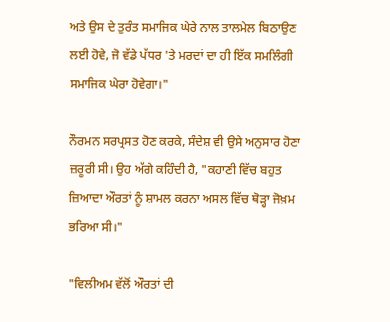ਅਤੇ ਉਸ ਦੇ ਤੁਰੰਤ ਸਮਾਜਿਕ ਘੇਰੇ ਨਾਲ ਤਾਲਮੇਲ ਬਿਠਾਉਣ ਲਈ ਹੋਵੇ, ਜੋ ਵੱਡੇ ਪੱਧਰ 'ਤੇ ਮਰਦਾਂ ਦਾ ਹੀ ਇੱਕ ਸਮਲਿੰਗੀ ਸਮਾਜਿਕ ਘੇਰਾ ਹੋਵੇਗਾ।"

ਨੌਰਮਨ ਸਰਪ੍ਰਸਤ ਹੋਣ ਕਰਕੇ, ਸੰਦੇਸ਼ ਵੀ ਉਸੇ ਅਨੁਸਾਰ ਹੋਣਾ ਜ਼ਰੂਰੀ ਸੀ। ਉਹ ਅੱਗੇ ਕਹਿੰਦੀ ਹੈ, "ਕਹਾਣੀ ਵਿੱਚ ਬਹੁਤ ਜ਼ਿਆਦਾ ਔਰਤਾਂ ਨੂੰ ਸ਼ਾਮਲ ਕਰਨਾ ਅਸਲ ਵਿੱਚ ਥੋੜ੍ਹਾ ਜੋਖ਼ਮ ਭਰਿਆ ਸੀ।"

"ਵਿਲੀਅਮ ਵੱਲੋਂ ਔਰਤਾਂ ਦੀ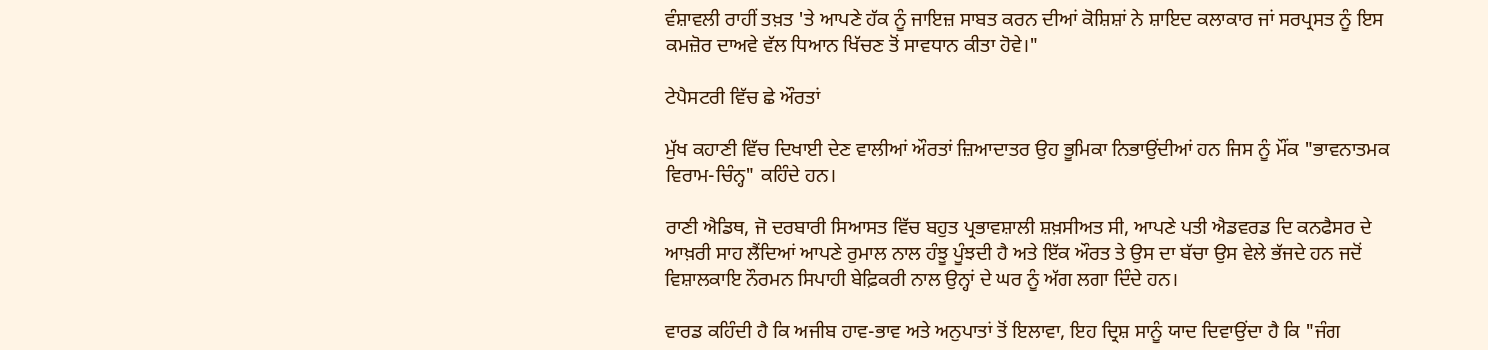ਵੰਸ਼ਾਵਲੀ ਰਾਹੀਂ ਤਖ਼ਤ 'ਤੇ ਆਪਣੇ ਹੱਕ ਨੂੰ ਜਾਇਜ਼ ਸਾਬਤ ਕਰਨ ਦੀਆਂ ਕੋਸ਼ਿਸ਼ਾਂ ਨੇ ਸ਼ਾਇਦ ਕਲਾਕਾਰ ਜਾਂ ਸਰਪ੍ਰਸਤ ਨੂੰ ਇਸ ਕਮਜ਼ੋਰ ਦਾਅਵੇ ਵੱਲ ਧਿਆਨ ਖਿੱਚਣ ਤੋਂ ਸਾਵਧਾਨ ਕੀਤਾ ਹੋਵੇ।"

ਟੇਪੈਸਟਰੀ ਵਿੱਚ ਛੇ ਔਰਤਾਂ

ਮੁੱਖ ਕਹਾਣੀ ਵਿੱਚ ਦਿਖਾਈ ਦੇਣ ਵਾਲੀਆਂ ਔਰਤਾਂ ਜ਼ਿਆਦਾਤਰ ਉਹ ਭੂਮਿਕਾ ਨਿਭਾਉਂਦੀਆਂ ਹਨ ਜਿਸ ਨੂੰ ਮੌਂਕ "ਭਾਵਨਾਤਮਕ ਵਿਰਾਮ-ਚਿੰਨ੍ਹ" ਕਹਿੰਦੇ ਹਨ।

ਰਾਣੀ ਐਡਿਥ, ਜੋ ਦਰਬਾਰੀ ਸਿਆਸਤ ਵਿੱਚ ਬਹੁਤ ਪ੍ਰਭਾਵਸ਼ਾਲੀ ਸ਼ਖ਼ਸੀਅਤ ਸੀ, ਆਪਣੇ ਪਤੀ ਐਡਵਰਡ ਦਿ ਕਨਫੈਸਰ ਦੇ ਆਖ਼ਰੀ ਸਾਹ ਲੈਂਦਿਆਂ ਆਪਣੇ ਰੁਮਾਲ ਨਾਲ ਹੰਝੂ ਪੂੰਝਦੀ ਹੈ ਅਤੇ ਇੱਕ ਔਰਤ ਤੇ ਉਸ ਦਾ ਬੱਚਾ ਉਸ ਵੇਲੇ ਭੱਜਦੇ ਹਨ ਜਦੋਂ ਵਿਸ਼ਾਲਕਾਇ ਨੌਰਮਨ ਸਿਪਾਹੀ ਬੇਫ਼ਿਕਰੀ ਨਾਲ ਉਨ੍ਹਾਂ ਦੇ ਘਰ ਨੂੰ ਅੱਗ ਲਗਾ ਦਿੰਦੇ ਹਨ।

ਵਾਰਡ ਕਹਿੰਦੀ ਹੈ ਕਿ ਅਜੀਬ ਹਾਵ-ਭਾਵ ਅਤੇ ਅਨੁਪਾਤਾਂ ਤੋਂ ਇਲਾਵਾ, ਇਹ ਦ੍ਰਿਸ਼ ਸਾਨੂੰ ਯਾਦ ਦਿਵਾਉਂਦਾ ਹੈ ਕਿ "ਜੰਗ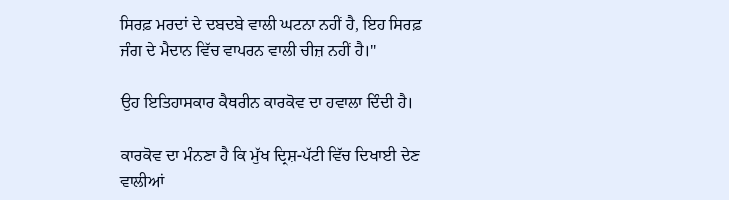ਸਿਰਫ਼ ਮਰਦਾਂ ਦੇ ਦਬਦਬੇ ਵਾਲੀ ਘਟਨਾ ਨਹੀਂ ਹੈ, ਇਹ ਸਿਰਫ਼ ਜੰਗ ਦੇ ਮੈਦਾਨ ਵਿੱਚ ਵਾਪਰਨ ਵਾਲੀ ਚੀਜ਼ ਨਹੀਂ ਹੈ।"

ਉਹ ਇਤਿਹਾਸਕਾਰ ਕੈਥਰੀਨ ਕਾਰਕੋਵ ਦਾ ਹਵਾਲਾ ਦਿੰਦੀ ਹੈ।

ਕਾਰਕੋਵ ਦਾ ਮੰਨਣਾ ਹੈ ਕਿ ਮੁੱਖ ਦ੍ਰਿਸ਼-ਪੱਟੀ ਵਿੱਚ ਦਿਖਾਈ ਦੇਣ ਵਾਲੀਆਂ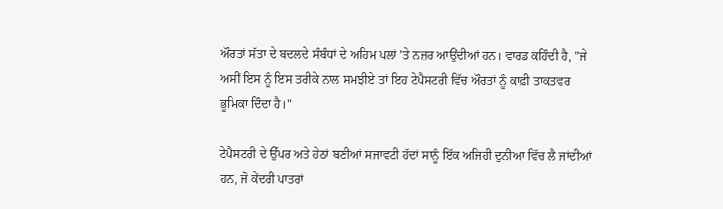ਔਰਤਾਂ ਸੱਤਾ ਦੇ ਬਦਲਦੇ ਸੰਬੰਧਾਂ ਦੇ ਅਹਿਮ ਪਲਾਂ 'ਤੇ ਨਜ਼ਰ ਆਉਂਦੀਆਂ ਹਨ। ਵਾਰਡ ਕਹਿੰਦੀ ਹੈ, "ਜੇ ਅਸੀਂ ਇਸ ਨੂੰ ਇਸ ਤਰੀਕੇ ਨਾਲ ਸਮਝੀਏ ਤਾਂ ਇਹ ਟੇਪੈਸਟਰੀ ਵਿੱਚ ਔਰਤਾਂ ਨੂੰ ਕਾਫ਼ੀ ਤਾਕਤਵਰ ਭੂਮਿਕਾ ਦਿੰਦਾ ਹੈ।"

ਟੇਪੈਸਟਰੀ ਦੇ ਉੱਪਰ ਅਤੇ ਹੇਠਾਂ ਬਣੀਆਂ ਸਜਾਵਟੀ ਹੱਦਾਂ ਸਾਨੂੰ ਇੱਕ ਅਜਿਹੀ ਦੁਨੀਆ ਵਿੱਚ ਲੈ ਜਾਂਦੀਆਂ ਹਨ, ਜੋ ਕੇਂਦਰੀ ਪਾਤਰਾਂ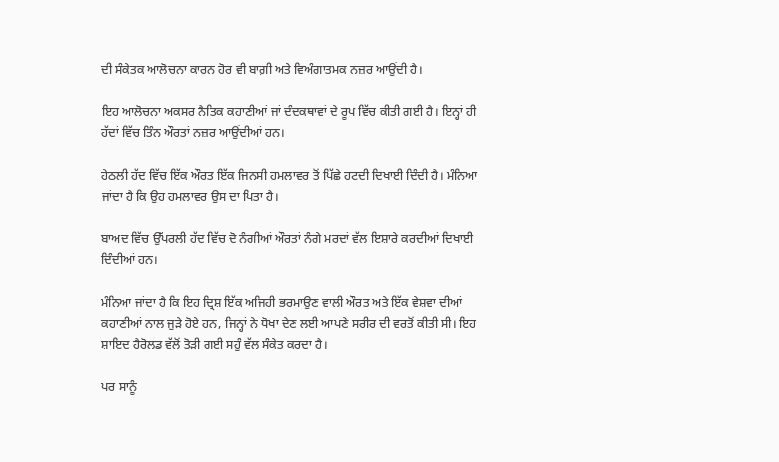ਦੀ ਸੰਕੇਤਕ ਆਲੋਚਨਾ ਕਾਰਨ ਹੋਰ ਵੀ ਬਾਗ਼ੀ ਅਤੇ ਵਿਅੰਗਾਤਮਕ ਨਜ਼ਰ ਆਉਂਦੀ ਹੈ।

ਇਹ ਆਲੋਚਨਾ ਅਕਸਰ ਨੈਤਿਕ ਕਹਾਣੀਆਂ ਜਾਂ ਦੰਦਕਥਾਵਾਂ ਦੇ ਰੂਪ ਵਿੱਚ ਕੀਤੀ ਗਈ ਹੈ। ਇਨ੍ਹਾਂ ਹੀ ਹੱਦਾਂ ਵਿੱਚ ਤਿੰਨ ਔਰਤਾਂ ਨਜ਼ਰ ਆਉਂਦੀਆਂ ਹਨ।

ਹੇਠਲੀ ਹੱਦ ਵਿੱਚ ਇੱਕ ਔਰਤ ਇੱਕ ਜਿਨਸੀ ਹਮਲਾਵਰ ਤੋਂ ਪਿੱਛੇ ਹਟਦੀ ਦਿਖਾਈ ਦਿੰਦੀ ਹੈ। ਮੰਨਿਆ ਜਾਂਦਾ ਹੈ ਕਿ ਉਹ ਹਮਲਾਵਰ ਉਸ ਦਾ ਪਿਤਾ ਹੈ।

ਬਾਅਦ ਵਿੱਚ ਉੱਪਰਲੀ ਹੱਦ ਵਿੱਚ ਦੋ ਨੰਗੀਆਂ ਔਰਤਾਂ ਨੰਗੇ ਮਰਦਾਂ ਵੱਲ ਇਸ਼ਾਰੇ ਕਰਦੀਆਂ ਦਿਖਾਈ ਦਿੰਦੀਆਂ ਹਨ।

ਮੰਨਿਆ ਜਾਂਦਾ ਹੈ ਕਿ ਇਹ ਦ੍ਰਿਸ਼ ਇੱਕ ਅਜਿਹੀ ਭਰਮਾਉਣ ਵਾਲੀ ਔਰਤ ਅਤੇ ਇੱਕ ਵੇਸ਼ਵਾ ਦੀਆਂ ਕਹਾਣੀਆਂ ਨਾਲ ਜੁੜੇ ਹੋਏ ਹਨ, ਜਿਨ੍ਹਾਂ ਨੇ ਧੋਖਾ ਦੇਣ ਲਈ ਆਪਣੇ ਸਰੀਰ ਦੀ ਵਰਤੋਂ ਕੀਤੀ ਸੀ। ਇਹ ਸ਼ਾਇਦ ਹੈਰੋਲਡ ਵੱਲੋਂ ਤੋੜੀ ਗਈ ਸਹੁੰ ਵੱਲ ਸੰਕੇਤ ਕਰਦਾ ਹੈ।

ਪਰ ਸਾਨੂੰ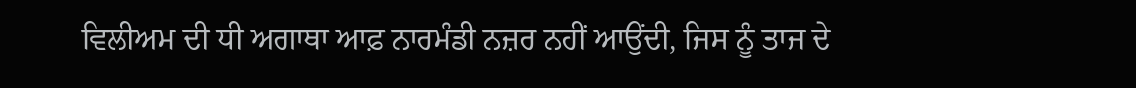ਵਿਲੀਅਮ ਦੀ ਧੀ ਅਗਾਥਾ ਆਫ਼ ਨਾਰਮੰਡੀ ਨਜ਼ਰ ਨਹੀਂ ਆਉਂਦੀ, ਜਿਸ ਨੂੰ ਤਾਜ ਦੇ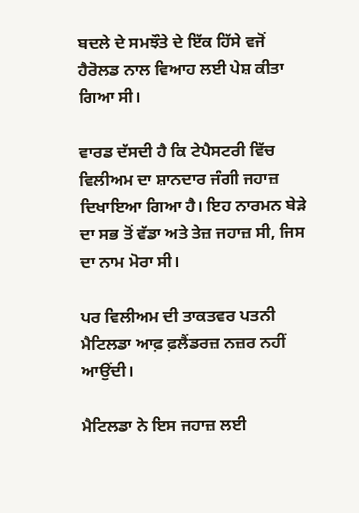ਬਦਲੇ ਦੇ ਸਮਝੌਤੇ ਦੇ ਇੱਕ ਹਿੱਸੇ ਵਜੋਂ ਹੈਰੋਲਡ ਨਾਲ ਵਿਆਹ ਲਈ ਪੇਸ਼ ਕੀਤਾ ਗਿਆ ਸੀ।

ਵਾਰਡ ਦੱਸਦੀ ਹੈ ਕਿ ਟੇਪੈਸਟਰੀ ਵਿੱਚ ਵਿਲੀਅਮ ਦਾ ਸ਼ਾਨਦਾਰ ਜੰਗੀ ਜਹਾਜ਼ ਦਿਖਾਇਆ ਗਿਆ ਹੈ। ਇਹ ਨਾਰਮਨ ਬੇੜੇ ਦਾ ਸਭ ਤੋਂ ਵੱਡਾ ਅਤੇ ਤੇਜ਼ ਜਹਾਜ਼ ਸੀ, ਜਿਸ ਦਾ ਨਾਮ ਮੋਰਾ ਸੀ।

ਪਰ ਵਿਲੀਅਮ ਦੀ ਤਾਕਤਵਰ ਪਤਨੀ ਮੈਟਿਲਡਾ ਆਫ਼ ਫ਼ਲੈਂਡਰਜ਼ ਨਜ਼ਰ ਨਹੀਂ ਆਉਂਦੀ।

ਮੈਟਿਲਡਾ ਨੇ ਇਸ ਜਹਾਜ਼ ਲਈ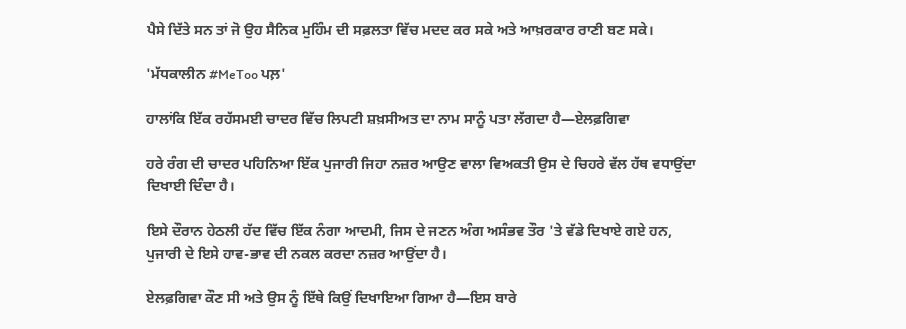ਪੈਸੇ ਦਿੱਤੇ ਸਨ ਤਾਂ ਜੋ ਉਹ ਸੈਨਿਕ ਮੁਹਿੰਮ ਦੀ ਸਫ਼ਲਤਾ ਵਿੱਚ ਮਦਦ ਕਰ ਸਕੇ ਅਤੇ ਆਖ਼ਰਕਾਰ ਰਾਣੀ ਬਣ ਸਕੇ।

'ਮੱਧਕਾਲੀਨ #MeToo ਪਲ਼'

ਹਾਲਾਂਕਿ ਇੱਕ ਰਹੱਸਮਈ ਚਾਦਰ ਵਿੱਚ ਲਿਪਟੀ ਸ਼ਖ਼ਸੀਅਤ ਦਾ ਨਾਮ ਸਾਨੂੰ ਪਤਾ ਲੱਗਦਾ ਹੈ—ਏਲਫ਼ਗਿਵਾ

ਹਰੇ ਰੰਗ ਦੀ ਚਾਦਰ ਪਹਿਨਿਆ ਇੱਕ ਪੁਜਾਰੀ ਜਿਹਾ ਨਜ਼ਰ ਆਉਣ ਵਾਲਾ ਵਿਅਕਤੀ ਉਸ ਦੇ ਚਿਹਰੇ ਵੱਲ ਹੱਥ ਵਧਾਉਂਦਾ ਦਿਖਾਈ ਦਿੰਦਾ ਹੈ।

ਇਸੇ ਦੌਰਾਨ ਹੇਠਲੀ ਹੱਦ ਵਿੱਚ ਇੱਕ ਨੰਗਾ ਆਦਮੀ, ਜਿਸ ਦੇ ਜਣਨ ਅੰਗ ਅਸੰਭਵ ਤੌਰ 'ਤੇ ਵੱਡੇ ਦਿਖਾਏ ਗਏ ਹਨ, ਪੁਜਾਰੀ ਦੇ ਇਸੇ ਹਾਵ-ਭਾਵ ਦੀ ਨਕਲ ਕਰਦਾ ਨਜ਼ਰ ਆਉਂਦਾ ਹੈ।

ਏਲਫ਼ਗਿਵਾ ਕੌਣ ਸੀ ਅਤੇ ਉਸ ਨੂੰ ਇੱਥੇ ਕਿਉਂ ਦਿਖਾਇਆ ਗਿਆ ਹੈ—ਇਸ ਬਾਰੇ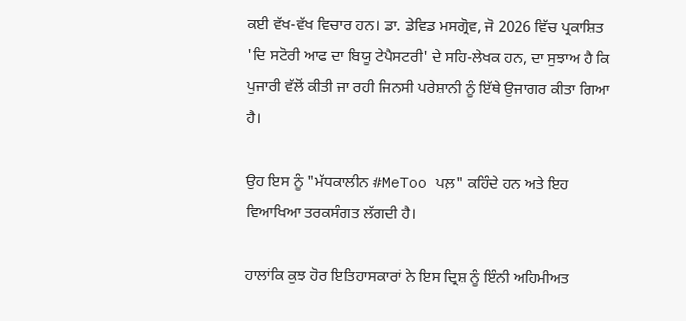ਕਈ ਵੱਖ-ਵੱਖ ਵਿਚਾਰ ਹਨ। ਡਾ. ਡੇਵਿਡ ਮਸਗ੍ਰੋਵ, ਜੋ 2026 ਵਿੱਚ ਪ੍ਰਕਾਸ਼ਿਤ 'ਦਿ ਸਟੋਰੀ ਆਫ ਦਾ ਬਿਯੂ ਟੇਪੈਸਟਰੀ' ਦੇ ਸਹਿ-ਲੇਖਕ ਹਨ, ਦਾ ਸੁਝਾਅ ਹੈ ਕਿ ਪੁਜਾਰੀ ਵੱਲੋਂ ਕੀਤੀ ਜਾ ਰਹੀ ਜਿਨਸੀ ਪਰੇਸ਼ਾਨੀ ਨੂੰ ਇੱਥੇ ਉਜਾਗਰ ਕੀਤਾ ਗਿਆ ਹੈ।

ਉਹ ਇਸ ਨੂੰ "ਮੱਧਕਾਲੀਨ #MeToo ਪਲ਼" ਕਹਿੰਦੇ ਹਨ ਅਤੇ ਇਹ ਵਿਆਖਿਆ ਤਰਕਸੰਗਤ ਲੱਗਦੀ ਹੈ।

ਹਾਲਾਂਕਿ ਕੁਝ ਹੋਰ ਇਤਿਹਾਸਕਾਰਾਂ ਨੇ ਇਸ ਦ੍ਰਿਸ਼ ਨੂੰ ਇੰਨੀ ਅਹਿਮੀਅਤ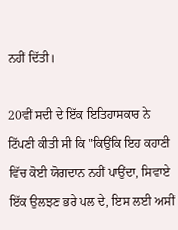ਨਹੀਂ ਦਿੱਤੀ।

20ਵੀਂ ਸਦੀ ਦੇ ਇੱਕ ਇਤਿਹਾਸਕਾਰ ਨੇ ਟਿੱਪਣੀ ਕੀਤੀ ਸੀ ਕਿ "ਕਿਉਂਕਿ ਇਹ ਕਹਾਣੀ ਵਿੱਚ ਕੋਈ ਯੋਗਦਾਨ ਨਹੀਂ ਪਾਉਂਦਾ, ਸਿਵਾਏ ਇੱਕ ਉਲਝਣ ਭਰੇ ਪਲ ਦੇ, ਇਸ ਲਈ ਅਸੀਂ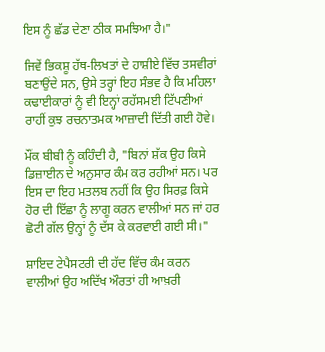ਇਸ ਨੂੰ ਛੱਡ ਦੇਣਾ ਠੀਕ ਸਮਝਿਆ ਹੈ।"

ਜਿਵੇਂ ਭਿਕਸ਼ੂ ਹੱਥ-ਲਿਖਤਾਂ ਦੇ ਹਾਸ਼ੀਏ ਵਿੱਚ ਤਸਵੀਰਾਂ ਬਣਾਉਂਦੇ ਸਨ, ਉਸੇ ਤਰ੍ਹਾਂ ਇਹ ਸੰਭਵ ਹੈ ਕਿ ਮਹਿਲਾ ਕਢਾਈਕਾਰਾਂ ਨੂੰ ਵੀ ਇਨ੍ਹਾਂ ਰਹੱਸਮਈ ਟਿੱਪਣੀਆਂ ਰਾਹੀਂ ਕੁਝ ਰਚਨਾਤਮਕ ਆਜ਼ਾਦੀ ਦਿੱਤੀ ਗਈ ਹੋਵੇ।

ਮੌਂਕ ਬੀਬੀ ਨੂੰ ਕਹਿੰਦੀ ਹੈ, "ਬਿਨਾਂ ਸ਼ੱਕ ਉਹ ਕਿਸੇ ਡਿਜ਼ਾਈਨ ਦੇ ਅਨੁਸਾਰ ਕੰਮ ਕਰ ਰਹੀਆਂ ਸਨ। ਪਰ ਇਸ ਦਾ ਇਹ ਮਤਲਬ ਨਹੀਂ ਕਿ ਉਹ ਸਿਰਫ਼ ਕਿਸੇ ਹੋਰ ਦੀ ਇੱਛਾ ਨੂੰ ਲਾਗੂ ਕਰਨ ਵਾਲੀਆਂ ਸਨ ਜਾਂ ਹਰ ਛੋਟੀ ਗੱਲ ਉਨ੍ਹਾਂ ਨੂੰ ਦੱਸ ਕੇ ਕਰਵਾਈ ਗਈ ਸੀ।"

ਸ਼ਾਇਦ ਟੇਪੈਸਟਰੀ ਦੀ ਹੱਦ ਵਿੱਚ ਕੰਮ ਕਰਨ ਵਾਲੀਆਂ ਉਹ ਅਦਿੱਖ ਔਰਤਾਂ ਹੀ ਆਖ਼ਰੀ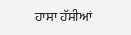ਹਾਸਾ ਹੱਸੀਆਂ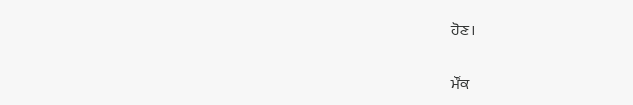ਹੋਣ।

ਮੌਂਕ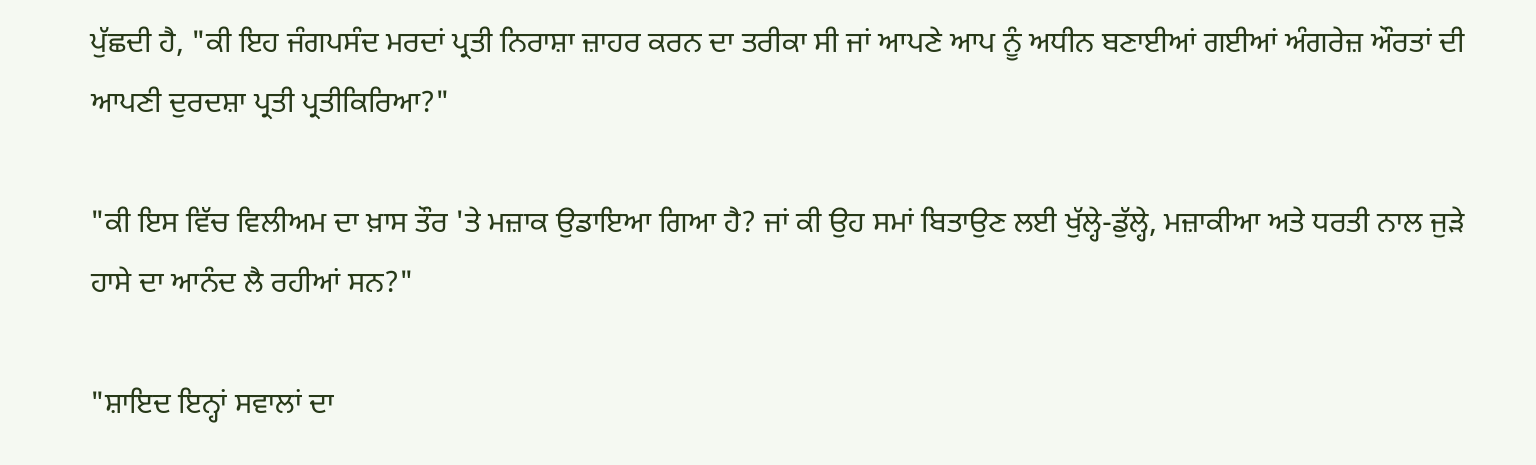ਪੁੱਛਦੀ ਹੈ, "ਕੀ ਇਹ ਜੰਗਪਸੰਦ ਮਰਦਾਂ ਪ੍ਰਤੀ ਨਿਰਾਸ਼ਾ ਜ਼ਾਹਰ ਕਰਨ ਦਾ ਤਰੀਕਾ ਸੀ ਜਾਂ ਆਪਣੇ ਆਪ ਨੂੰ ਅਧੀਨ ਬਣਾਈਆਂ ਗਈਆਂ ਅੰਗਰੇਜ਼ ਔਰਤਾਂ ਦੀ ਆਪਣੀ ਦੁਰਦਸ਼ਾ ਪ੍ਰਤੀ ਪ੍ਰਤੀਕਿਰਿਆ?"

"ਕੀ ਇਸ ਵਿੱਚ ਵਿਲੀਅਮ ਦਾ ਖ਼ਾਸ ਤੌਰ 'ਤੇ ਮਜ਼ਾਕ ਉਡਾਇਆ ਗਿਆ ਹੈ? ਜਾਂ ਕੀ ਉਹ ਸਮਾਂ ਬਿਤਾਉਣ ਲਈ ਖੁੱਲ੍ਹੇ-ਡੁੱਲ੍ਹੇ, ਮਜ਼ਾਕੀਆ ਅਤੇ ਧਰਤੀ ਨਾਲ ਜੁੜੇ ਹਾਸੇ ਦਾ ਆਨੰਦ ਲੈ ਰਹੀਆਂ ਸਨ?"

"ਸ਼ਾਇਦ ਇਨ੍ਹਾਂ ਸਵਾਲਾਂ ਦਾ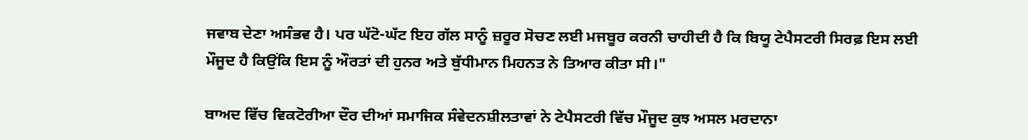ਜਵਾਬ ਦੇਣਾ ਅਸੰਭਵ ਹੈ। ਪਰ ਘੱਟੋ-ਘੱਟ ਇਹ ਗੱਲ ਸਾਨੂੰ ਜ਼ਰੂਰ ਸੋਚਣ ਲਈ ਮਜਬੂਰ ਕਰਨੀ ਚਾਹੀਦੀ ਹੈ ਕਿ ਬਿਯੂ ਟੇਪੈਸਟਰੀ ਸਿਰਫ਼ ਇਸ ਲਈ ਮੌਜੂਦ ਹੈ ਕਿਉਂਕਿ ਇਸ ਨੂੰ ਔਰਤਾਂ ਦੀ ਹੁਨਰ ਅਤੇ ਬੁੱਧੀਮਾਨ ਮਿਹਨਤ ਨੇ ਤਿਆਰ ਕੀਤਾ ਸੀ।"

ਬਾਅਦ ਵਿੱਚ ਵਿਕਟੋਰੀਆ ਦੌਰ ਦੀਆਂ ਸਮਾਜਿਕ ਸੰਵੇਦਨਸ਼ੀਲਤਾਵਾਂ ਨੇ ਟੇਪੈਸਟਰੀ ਵਿੱਚ ਮੌਜੂਦ ਕੁਝ ਅਸਲ ਮਰਦਾਨਾ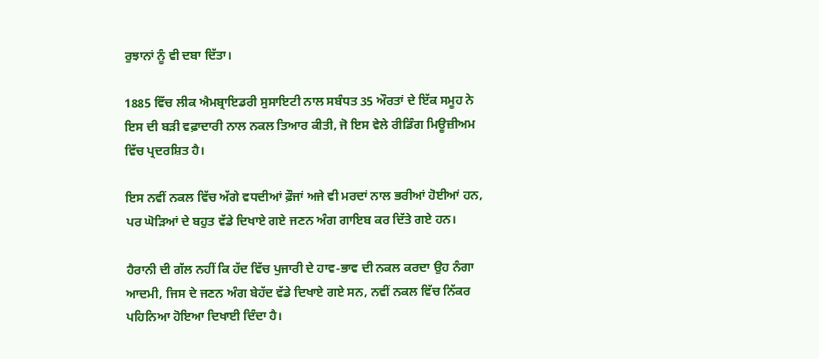ਰੁਝਾਨਾਂ ਨੂੰ ਵੀ ਦਬਾ ਦਿੱਤਾ।

1885 ਵਿੱਚ ਲੀਕ ਐਮਬ੍ਰਾਇਡਰੀ ਸੁਸਾਇਟੀ ਨਾਲ ਸਬੰਧਤ 35 ਔਰਤਾਂ ਦੇ ਇੱਕ ਸਮੂਹ ਨੇ ਇਸ ਦੀ ਬੜੀ ਵਫ਼ਾਦਾਰੀ ਨਾਲ ਨਕਲ ਤਿਆਰ ਕੀਤੀ, ਜੋ ਇਸ ਵੇਲੇ ਰੀਡਿੰਗ ਮਿਊਜ਼ੀਅਮ ਵਿੱਚ ਪ੍ਰਦਰਸ਼ਿਤ ਹੈ।

ਇਸ ਨਵੀਂ ਨਕਲ ਵਿੱਚ ਅੱਗੇ ਵਧਦੀਆਂ ਫ਼ੌਜਾਂ ਅਜੇ ਵੀ ਮਰਦਾਂ ਨਾਲ ਭਰੀਆਂ ਹੋਈਆਂ ਹਨ, ਪਰ ਘੋੜਿਆਂ ਦੇ ਬਹੁਤ ਵੱਡੇ ਦਿਖਾਏ ਗਏ ਜਣਨ ਅੰਗ ਗਾਇਬ ਕਰ ਦਿੱਤੇ ਗਏ ਹਨ।

ਹੈਰਾਨੀ ਦੀ ਗੱਲ ਨਹੀਂ ਕਿ ਹੱਦ ਵਿੱਚ ਪੁਜਾਰੀ ਦੇ ਹਾਵ-ਭਾਵ ਦੀ ਨਕਲ ਕਰਦਾ ਉਹ ਨੰਗਾ ਆਦਮੀ, ਜਿਸ ਦੇ ਜਣਨ ਅੰਗ ਬੇਹੱਦ ਵੱਡੇ ਦਿਖਾਏ ਗਏ ਸਨ, ਨਵੀਂ ਨਕਲ ਵਿੱਚ ਨਿੱਕਰ ਪਹਿਨਿਆ ਹੋਇਆ ਦਿਖਾਈ ਦਿੰਦਾ ਹੈ।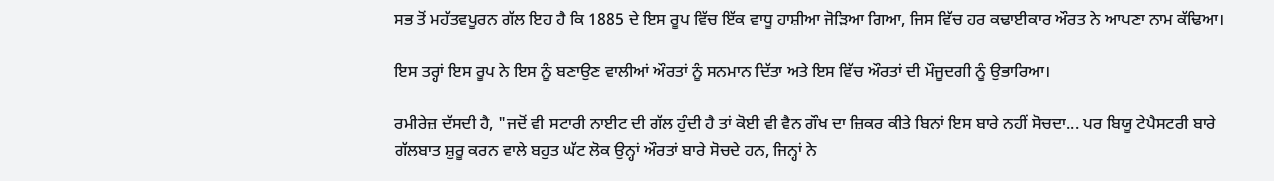ਸਭ ਤੋਂ ਮਹੱਤਵਪੂਰਨ ਗੱਲ ਇਹ ਹੈ ਕਿ 1885 ਦੇ ਇਸ ਰੂਪ ਵਿੱਚ ਇੱਕ ਵਾਧੂ ਹਾਸ਼ੀਆ ਜੋੜਿਆ ਗਿਆ, ਜਿਸ ਵਿੱਚ ਹਰ ਕਢਾਈਕਾਰ ਔਰਤ ਨੇ ਆਪਣਾ ਨਾਮ ਕੱਢਿਆ।

ਇਸ ਤਰ੍ਹਾਂ ਇਸ ਰੂਪ ਨੇ ਇਸ ਨੂੰ ਬਣਾਉਣ ਵਾਲੀਆਂ ਔਰਤਾਂ ਨੂੰ ਸਨਮਾਨ ਦਿੱਤਾ ਅਤੇ ਇਸ ਵਿੱਚ ਔਰਤਾਂ ਦੀ ਮੌਜੂਦਗੀ ਨੂੰ ਉਭਾਰਿਆ।

ਰਮੀਰੇਜ਼ ਦੱਸਦੀ ਹੈ, "ਜਦੋਂ ਵੀ ਸਟਾਰੀ ਨਾਈਟ ਦੀ ਗੱਲ ਹੁੰਦੀ ਹੈ ਤਾਂ ਕੋਈ ਵੀ ਵੈਨ ਗੌਖ ਦਾ ਜ਼ਿਕਰ ਕੀਤੇ ਬਿਨਾਂ ਇਸ ਬਾਰੇ ਨਹੀਂ ਸੋਚਦਾ... ਪਰ ਬਿਯੂ ਟੇਪੈਸਟਰੀ ਬਾਰੇ ਗੱਲਬਾਤ ਸ਼ੁਰੂ ਕਰਨ ਵਾਲੇ ਬਹੁਤ ਘੱਟ ਲੋਕ ਉਨ੍ਹਾਂ ਔਰਤਾਂ ਬਾਰੇ ਸੋਚਦੇ ਹਨ, ਜਿਨ੍ਹਾਂ ਨੇ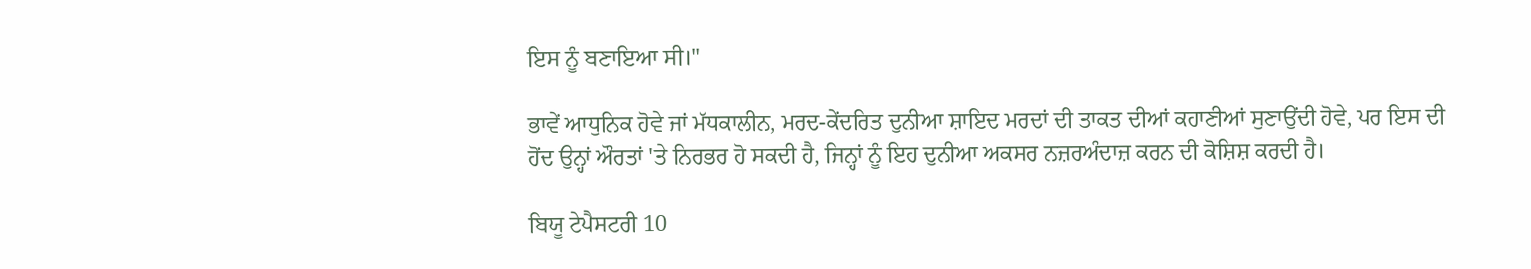ਇਸ ਨੂੰ ਬਣਾਇਆ ਸੀ।"

ਭਾਵੇਂ ਆਧੁਨਿਕ ਹੋਵੇ ਜਾਂ ਮੱਧਕਾਲੀਨ, ਮਰਦ-ਕੇਂਦਰਿਤ ਦੁਨੀਆ ਸ਼ਾਇਦ ਮਰਦਾਂ ਦੀ ਤਾਕਤ ਦੀਆਂ ਕਹਾਣੀਆਂ ਸੁਣਾਉਂਦੀ ਹੋਵੇ, ਪਰ ਇਸ ਦੀ ਹੋਂਦ ਉਨ੍ਹਾਂ ਔਰਤਾਂ 'ਤੇ ਨਿਰਭਰ ਹੋ ਸਕਦੀ ਹੈ, ਜਿਨ੍ਹਾਂ ਨੂੰ ਇਹ ਦੁਨੀਆ ਅਕਸਰ ਨਜ਼ਰਅੰਦਾਜ਼ ਕਰਨ ਦੀ ਕੋਸ਼ਿਸ਼ ਕਰਦੀ ਹੈ।

ਬਿਯੂ ਟੇਪੈਸਟਰੀ 10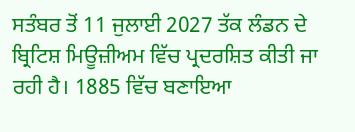ਸਤੰਬਰ ਤੋਂ 11 ਜੁਲਾਈ 2027 ਤੱਕ ਲੰਡਨ ਦੇ ਬ੍ਰਿਟਿਸ਼ ਮਿਊਜ਼ੀਅਮ ਵਿੱਚ ਪ੍ਰਦਰਸ਼ਿਤ ਕੀਤੀ ਜਾ ਰਹੀ ਹੈ। 1885 ਵਿੱਚ ਬਣਾਇਆ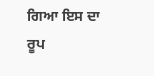ਗਿਆ ਇਸ ਦਾ ਰੂਪ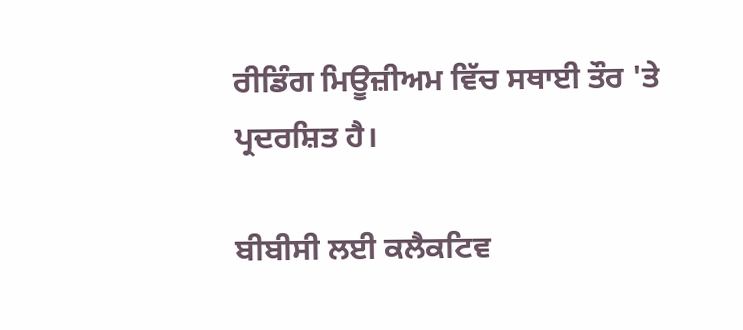ਰੀਡਿੰਗ ਮਿਊਜ਼ੀਅਮ ਵਿੱਚ ਸਥਾਈ ਤੌਰ 'ਤੇ ਪ੍ਰਦਰਸ਼ਿਤ ਹੈ।

ਬੀਬੀਸੀ ਲਈ ਕਲੈਕਟਿਵ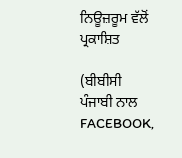ਨਿਊਜ਼ਰੂਮ ਵੱਲੋਂ ਪ੍ਰਕਾਸ਼ਿਤ

(ਬੀਬੀਸੀ ਪੰਜਾਬੀ ਨਾਲ FACEBOOK,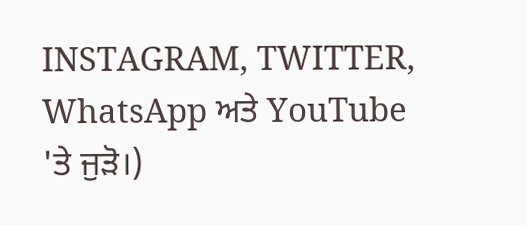INSTAGRAM, TWITTER, WhatsApp ਅਤੇ YouTube 'ਤੇ ਜੁੜੋ।)